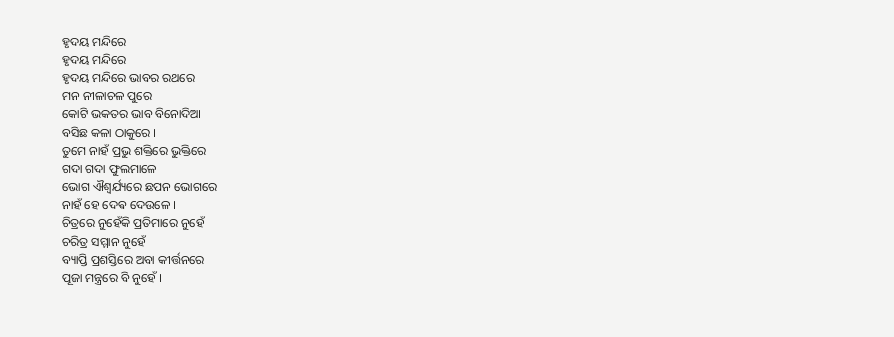ହୃଦୟ ମନ୍ଦିରେ
ହୃଦୟ ମନ୍ଦିରେ
ହୃଦୟ ମନ୍ଦିରେ ଭାବର ରଥରେ
ମନ ନୀଳାଚଳ ପୁରେ
କୋଟି ଭକତର ଭାବ ବିନୋଦିଆ
ବସିଛ କଳା ଠାକୁରେ ।
ତୁମେ ନାହଁ ପ୍ରଭୁ ଶକ୍ତିରେ ଭୁକ୍ତିରେ
ଗଦା ଗଦା ଫୁଲମାଳେ
ଭୋଗ ଐଶ୍ୱର୍ଯ୍ୟରେ ଛପନ ଭୋଗରେ
ନାହଁ ହେ ଦେଵ ଦେଉଳେ ।
ଚିତ୍ରରେ ନୁହେଁକି ପ୍ରତିମାରେ ନୁହେଁ
ଚରିତ୍ର ସମ୍ମାନ ନୁହେଁ
ବ୍ୟାପ୍ତି ପ୍ରଶସ୍ତିରେ ଅବା କୀର୍ତ୍ତନରେ
ପୂଜା ମନ୍ତ୍ରରେ ବି ନୁହେଁ ।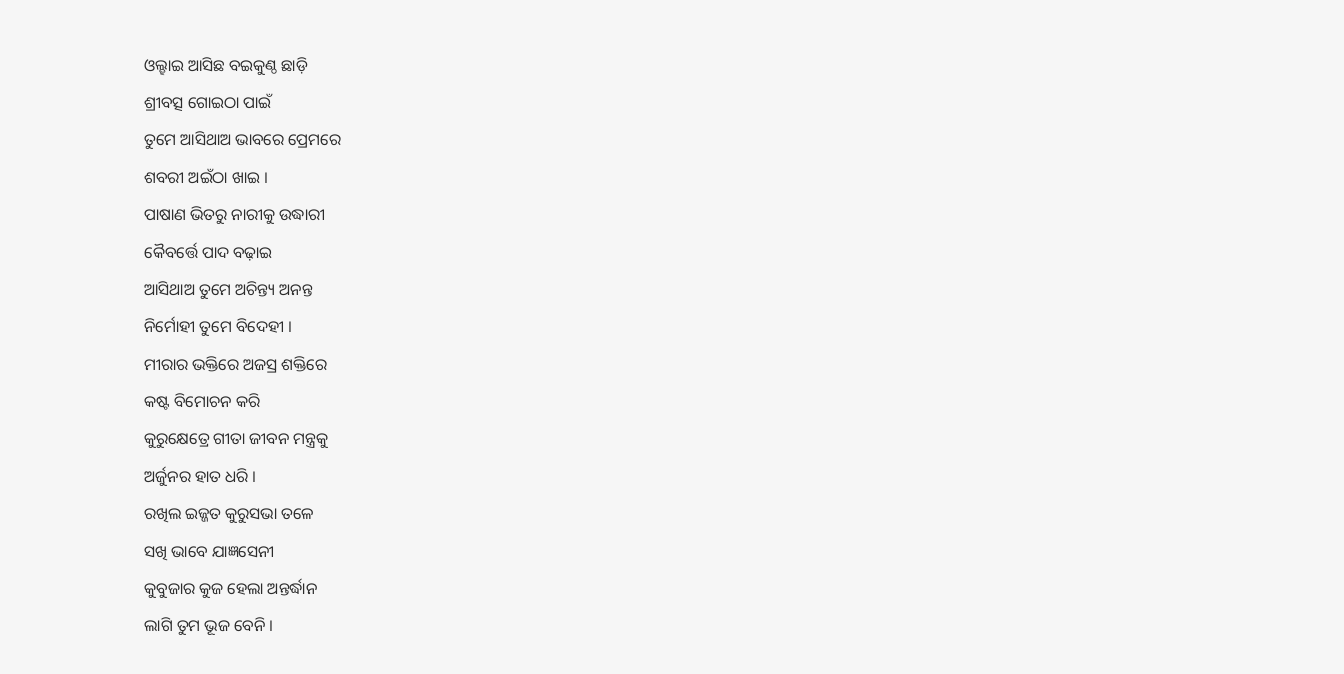ଓଲ୍ହାଇ ଆସିଛ ବଇକୁଣ୍ଠ ଛାଡ଼ି
ଶ୍ରୀବତ୍ସ ଗୋଇଠା ପାଇଁ
ତୁମେ ଆସିଥାଅ ଭାବରେ ପ୍ରେମରେ
ଶବରୀ ଅଇଁଠା ଖାଇ ।
ପାଷାଣ ଭିତରୁ ନାରୀକୁ ଉଦ୍ଧାରୀ
କୈବର୍ତ୍ତେ ପାଦ ବଢ଼ାଇ
ଆସିଥାଅ ତୁମେ ଅଚିନ୍ତ୍ୟ ଅନନ୍ତ
ନିର୍ମୋହୀ ତୁମେ ବିଦେହୀ ।
ମୀରାର ଭକ୍ତିରେ ଅଜସ୍ର ଶକ୍ତିରେ
କଷ୍ଟ ବିମୋଚନ କରି
କୁରୁକ୍ଷେତ୍ରେ ଗୀତା ଜୀବନ ମନ୍ତ୍ରକୁ
ଅର୍ଜୁନର ହାତ ଧରି ।
ରଖିଲ ଇଜ୍ଜତ କୁରୁସଭା ତଳେ
ସଖି ଭାବେ ଯାଜ୍ଞସେନୀ
କୁବୁଜାର କୁଜ ହେଲା ଅନ୍ତର୍ଦ୍ଧାନ
ଲାଗି ତୁମ ଭୂଜ ବେନି ।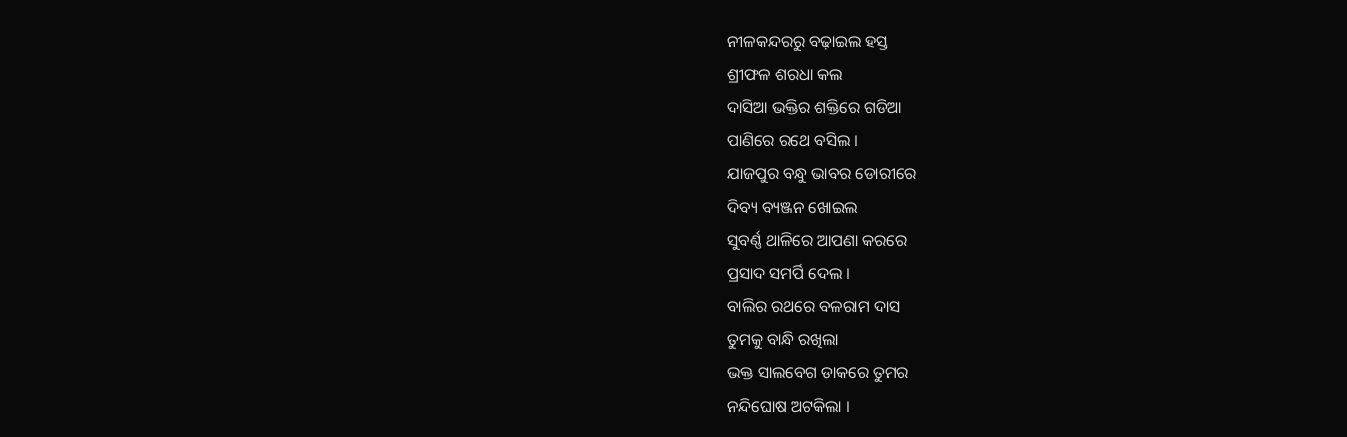ନୀଳକନ୍ଦରରୁ ବଢ଼ାଇଲ ହସ୍ତ
ଶ୍ରୀଫଳ ଶରଧା କଲ
ଦାସିଆ ଭକ୍ତିର ଶକ୍ତିରେ ଗଡିଆ
ପାଣିରେ ରଥେ ବସିଲ ।
ଯାଜପୁର ବନ୍ଧୁ ଭାବର ଡୋରୀରେ
ଦିବ୍ୟ ବ୍ୟଞ୍ଜନ ଖୋଇଲ
ସୁବର୍ଣ୍ଣ ଥାଳିରେ ଆପଣା କରରେ
ପ୍ରସାଦ ସମର୍ପି ଦେଲ ।
ବାଲିର ରଥରେ ବଳରାମ ଦାସ
ତୁମକୁ ବାନ୍ଧି ରଖିଲା
ଭକ୍ତ ସାଲବେଗ ଡାକରେ ତୁମର
ନନ୍ଦିଘୋଷ ଅଟକିଲା ।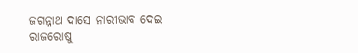ଜଗନ୍ନାଥ ଦାସେ ନାରୀଭାବ ଦେଇ
ରାଜରୋଷୁ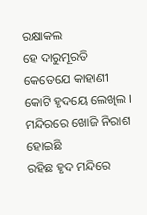ରକ୍ଷାକଲ
ହେ ଦାରୁମୂରତି କେତେଯେ କାହାଣୀ
କୋଟି ହୃଦୟେ ଲେଖିଲ ।
ମନ୍ଦିରରେ ଖୋଜି ନିରାଶ ହୋଇଛି
ରହିଛ ହୃଦ ମନ୍ଦିରେ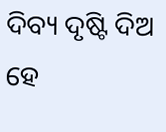ଦିବ୍ୟ ଦୃଷ୍ଟି ଦିଅ ହେ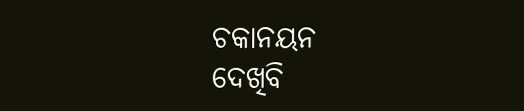ଚକାନୟନ
ଦେଖିବି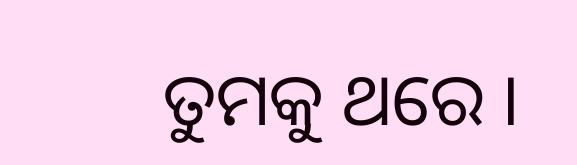ତୁମକୁ ଥରେ ।